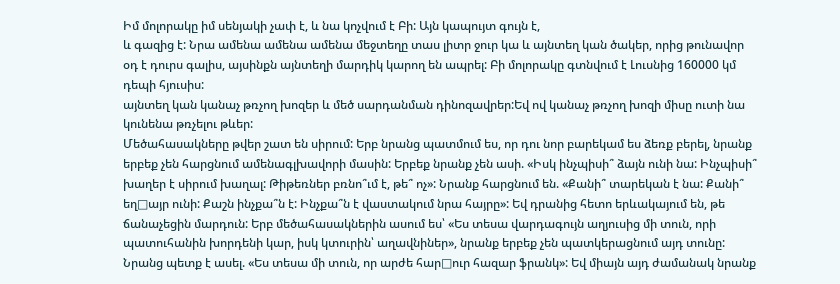Իմ մոլորակը իմ սենյակի չափ է, և նա կոչվում է Բի: Այն կապույտ գույն է,
և գազից է: Նրա ամենա ամենա ամենա մեջտեղը տաս լիտր ջուր կա և այնտեղ կան ծակեր, որից թունավոր օդ է դուրս գալիս, այսինքն այնտեղի մարդիկ կարող են ապրել: Բի մոլորակը գտնվում է Լուսնից 160000 կմ դեպի հյուսիս:
այնտեղ կան կանաչ թռչող խոզեր և մեծ սարդանման դինոզավրեր:Եվ ով կանաչ թռչող խոզի միսը ուտի նա կունենա թռչելու թևեր:
Մեծահասակները թվեր շատ են սիրում: Երբ նրանց պատմում ես, որ դու նոր բարեկամ ես ձեռք բերել, նրանք երբեք չեն հարցնում ամենագլխավորի մասին: Երբեք նրանք չեն ասի. «Իսկ ինչպիսի՞ ձայն ունի նա: Ինչպիսի՞ խաղեր է սիրում խաղալ: Թիթեռներ բռնո՞ւմ է, թե՞ ոչ»: Նրանք հարցնում են. «Քանի՞ տարեկան է նա: Քանի՞ եղ□այր ունի: Քաշն ինչքա՞ն է: Ինչքա՞ն է վաստակում նրա հայրը»: Եվ դրանից հետո երևակայում են, թե ճանաչեցին մարդուն: Երբ մեծահասակներին ասում ես՝ «Ես տեսա վարդագույն աղյուսից մի տուն, որի պատուհանին խորդենի կար, իսկ կտուրին՝ աղավնիներ», նրանք երբեք չեն պատկերացնում այդ տունը: Նրանց պետք է ասել. «Ես տեսա մի տուն, որ արժե հար□ուր հազար ֆրանկ»: Եվ միայն այդ ժամանակ նրանք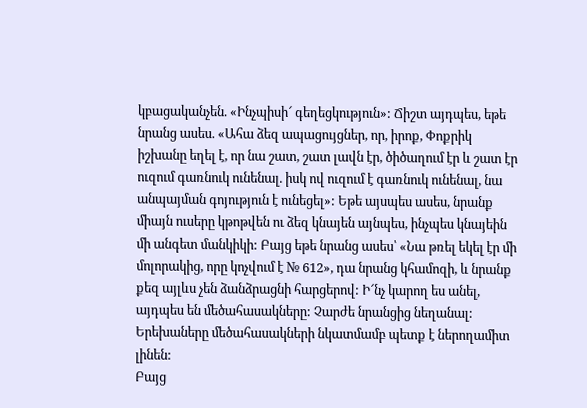կբացականչեն. «Ինչպիսի՜ գեղեցկություն»: Ճիշտ այդպես, եթե նրանց ասես. «Ահա ձեզ ապացույցներ, որ, իրոք, Փոքրիկ իշխանը եղել է, որ նա շատ, շատ լավն էր, ծիծաղում էր և շատ էր ուզում գառնուկ ունենալ. իսկ ով ուզում է գառնուկ ունենալ, նա անպայման գոյություն է ունեցել»: Եթե այսպես ասես, նրանք միայն ուսերը կթոթվեն ու ձեզ կնայեն այնպես, ինչպես կնայեին մի անգետ մանկիկի: Բայց եթե նրանց ասես՝ «Նա թռել եկել էր մի մոլորակից, որը կոչվում է № 612», դա նրանց կհամոզի, և նրանք քեզ այլևս չեն ձանձրացնի հարցերով: Ի՜նչ կարող ես անել, այդպես են մեծահասակները: Չարժե նրանցից նեղանալ: Երեխաները մեծահասակների նկատմամբ պետք է ներողամիտ լինեն:
Բայց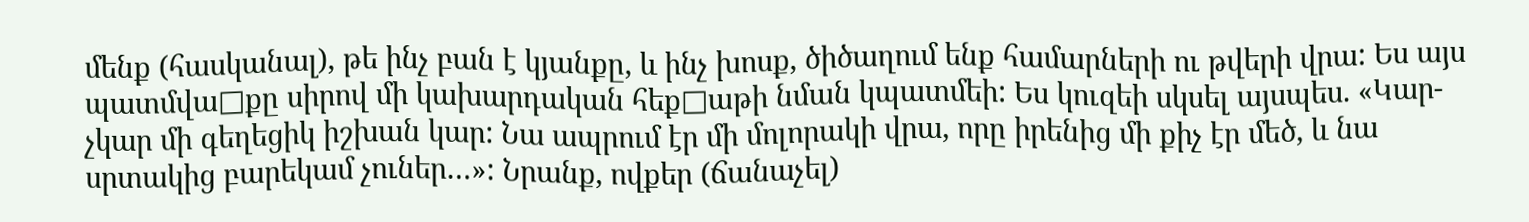մենք (հասկանալ), թե ինչ բան է կյանքը, և ինչ խոսք, ծիծաղում ենք համարների ու թվերի վրա: Ես այս պատմվա□քը սիրով մի կախարդական հեք□աթի նման կպատմեի: Ես կուզեի սկսել այսպես. «Կար-չկար մի գեղեցիկ իշխան կար: Նա ապրում էր մի մոլորակի վրա, որը իրենից մի քիչ էր մեծ, և նա սրտակից բարեկամ չուներ…»: Նրանք, ովքեր (ճանաչել)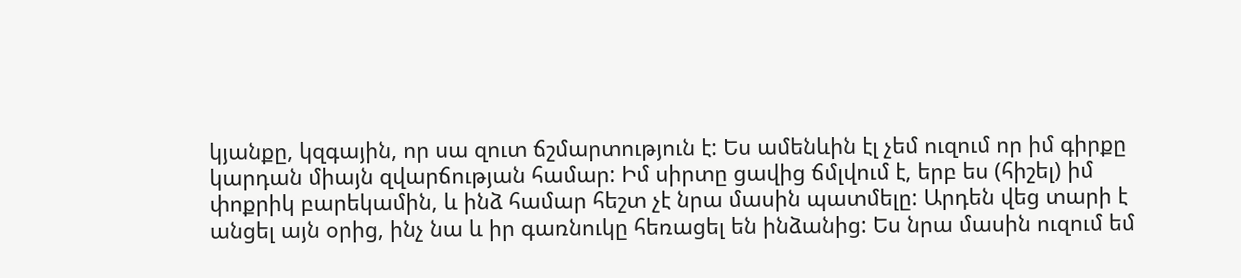կյանքը, կզգային, որ սա զուտ ճշմարտություն է: Ես ամենևին էլ չեմ ուզում որ իմ գիրքը կարդան միայն զվարճության համար: Իմ սիրտը ցավից ճմլվում է, երբ ես (հիշել) իմ փոքրիկ բարեկամին, և ինձ համար հեշտ չէ նրա մասին պատմելը: Արդեն վեց տարի է անցել այն օրից, ինչ նա և իր գառնուկը հեռացել են ինձանից: Ես նրա մասին ուզում եմ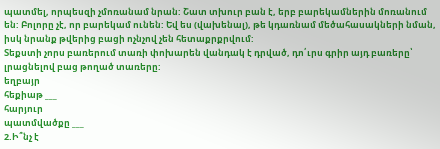պատմել, որպեսզի չմոռանամ նրան: Շատ տխուր բան է, երբ բարեկամներին մոռանում են: Բոլորը չէ, որ բարեկամ ունեն: Եվ ես (վախենալ), թե կդառնամ մեծահասակների նման, իսկ նրանք թվերից բացի ոչնչով չեն հետաքրքրվում:
Տեքստի չորս բառերում տառի փոխարեն վանդակ է դրված, դո՛ւրս գրիր այդ բառերը՝ լրացնելով բաց թողած տառերը:
եղբայր
հեքիաթ ___
հարյուր
պատմվածքը ___
2.Ի՞նչ է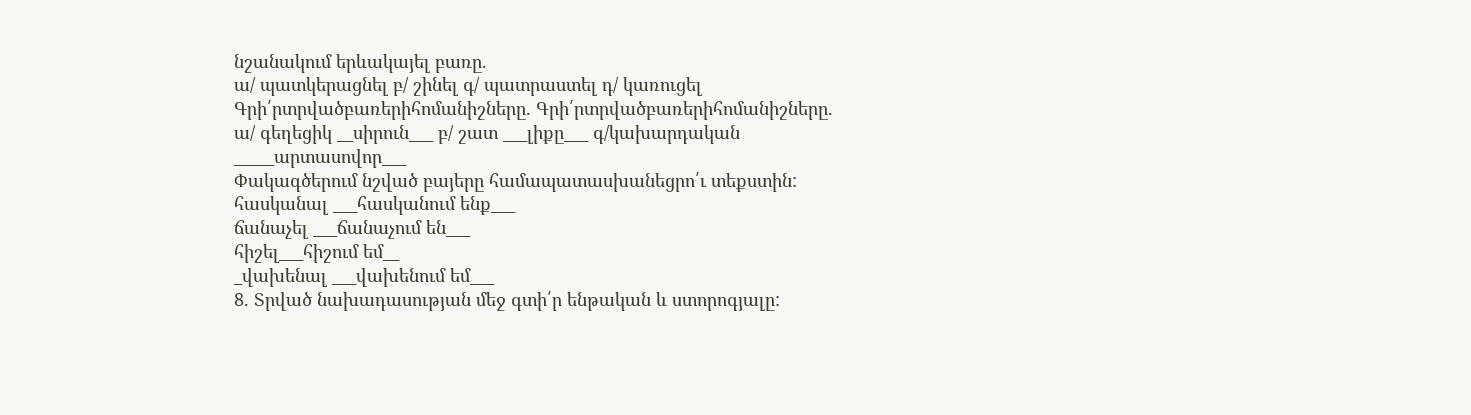նշանակում երևակայել բառը.
ա/ պատկերացնել բ/ շինել գ/ պատրաստել դ/ կառուցել
Գրի՛րտրվածբառերիհոմանիշները. Գրի՛րտրվածբառերիհոմանիշները. ա/ գեղեցիկ __սիրուն___ բ/ շատ ___լիքը___ գ/կախարդական _____արտասովոր___
Փակագծերում նշված բայերը համապատասխանեցրո՛ւ տեքստին:
հասկանալ ___հասկանում ենք___
ճանաչել ___ճանաչում են___
հիշել___հիշում եմ__
_վախենալ ___վախենում եմ___
8. Տրված նախադասության մեջ գտի՛ր ենթական և ստորոգյալը: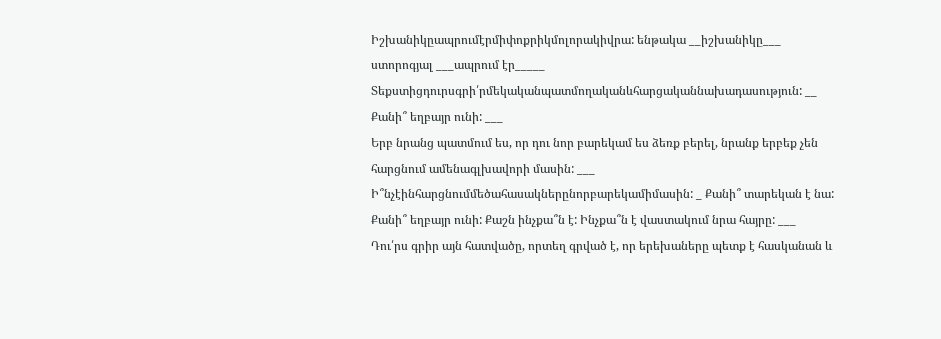Իշխանիկըապրումէրմիփոքրիկմոլորակիվրա: ենթակա __իշխանիկը___
ստորոգյալ ___ապրում էր_____
Տեքստիցդուրսգրի՛րմեկականպատմողականևհարցականնախադասություն: __ Քանի՞ եղբայր ունի: ___
Երբ նրանց պատմում ես, որ դու նոր բարեկամ ես ձեռք բերել, նրանք երբեք չեն հարցնում ամենագլխավորի մասին: ___
Ի՞նչէինհարցնումմեծահասակներընորբարեկամիմասին: _ Քանի՞ տարեկան է նա: Քանի՞ եղբայր ունի: Քաշն ինչքա՞ն է: Ինչքա՞ն է վաստակում նրա հայրը: ___
Դու՛րս գրիր այն հատվածը, որտեղ գրված է, որ երեխաները պետք է հասկանան և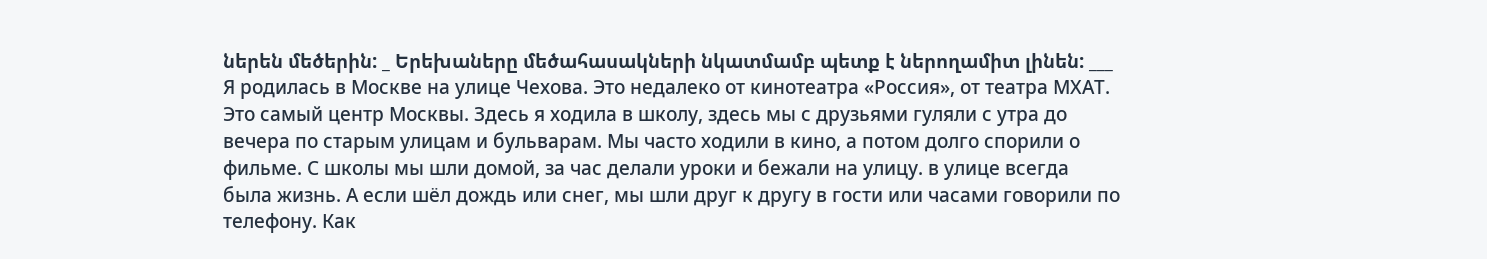ներեն մեծերին: _ Երեխաները մեծահասակների նկատմամբ պետք է ներողամիտ լինեն: ___
Я родилась в Москве на улице Чехова. Это недалеко от кинотеатра «Россия», от театра МХАТ. Это самый центр Москвы. Здесь я ходила в школу, здесь мы с друзьями гуляли с утра до вечера по старым улицам и бульварам. Мы часто ходили в кино, а потом долго спорили о фильме. С школы мы шли домой, за час делали уроки и бежали на улицу. в улице всегда была жизнь. А если шёл дождь или снег, мы шли друг к другу в гости или часами говорили по телефону. Как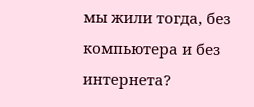мы жили тогда, без компьютера и без интернета?